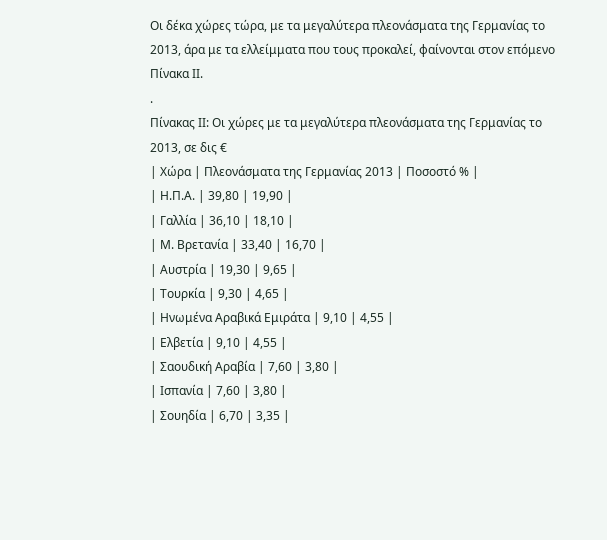Οι δέκα χώρες τώρα, με τα μεγαλύτερα πλεονάσματα της Γερμανίας το 2013, άρα με τα ελλείμματα που τους προκαλεί, φαίνονται στον επόμενο Πίνακα ΙΙ.
.
Πίνακας ΙΙ: Οι χώρες με τα μεγαλύτερα πλεονάσματα της Γερμανίας το 2013, σε δις €
| Χώρα | Πλεονάσματα της Γερμανίας 2013 | Ποσοστό % |
| Η.Π.Α. | 39,80 | 19,90 |
| Γαλλία | 36,10 | 18,10 |
| Μ. Βρετανία | 33,40 | 16,70 |
| Αυστρία | 19,30 | 9,65 |
| Τουρκία | 9,30 | 4,65 |
| Ηνωμένα Αραβικά Εμιράτα | 9,10 | 4,55 |
| Ελβετία | 9,10 | 4,55 |
| Σαουδική Αραβία | 7,60 | 3,80 |
| Ισπανία | 7,60 | 3,80 |
| Σουηδία | 6,70 | 3,35 |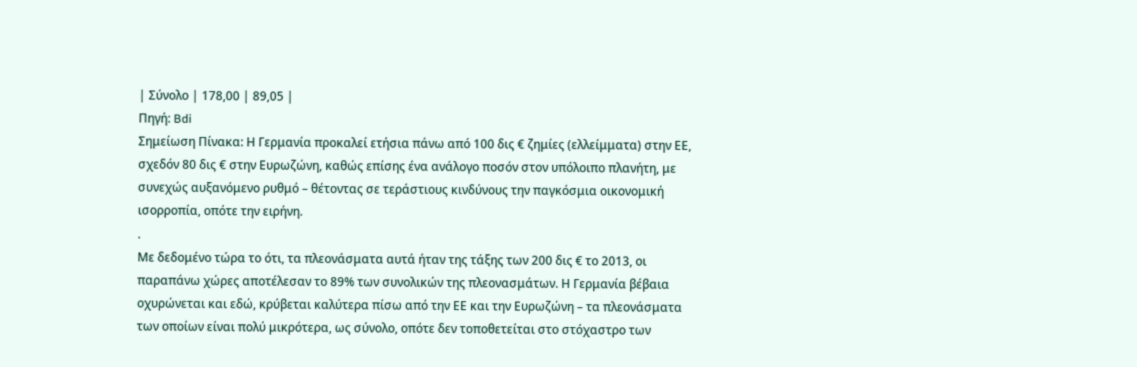| Σύνολο | 178,00 | 89,05 |
Πηγή: Bdi
Σημείωση Πίνακα: Η Γερμανία προκαλεί ετήσια πάνω από 100 δις € ζημίες (ελλείμματα) στην ΕΕ, σχεδόν 80 δις € στην Ευρωζώνη, καθώς επίσης ένα ανάλογο ποσόν στον υπόλοιπο πλανήτη, με συνεχώς αυξανόμενο ρυθμό – θέτοντας σε τεράστιους κινδύνους την παγκόσμια οικονομική ισορροπία, οπότε την ειρήνη.
.
Με δεδομένο τώρα το ότι, τα πλεονάσματα αυτά ήταν της τάξης των 200 δις € το 2013, οι παραπάνω χώρες αποτέλεσαν το 89% των συνολικών της πλεονασμάτων. Η Γερμανία βέβαια οχυρώνεται και εδώ, κρύβεται καλύτερα πίσω από την ΕΕ και την Ευρωζώνη – τα πλεονάσματα των οποίων είναι πολύ μικρότερα, ως σύνολο, οπότε δεν τοποθετείται στο στόχαστρο των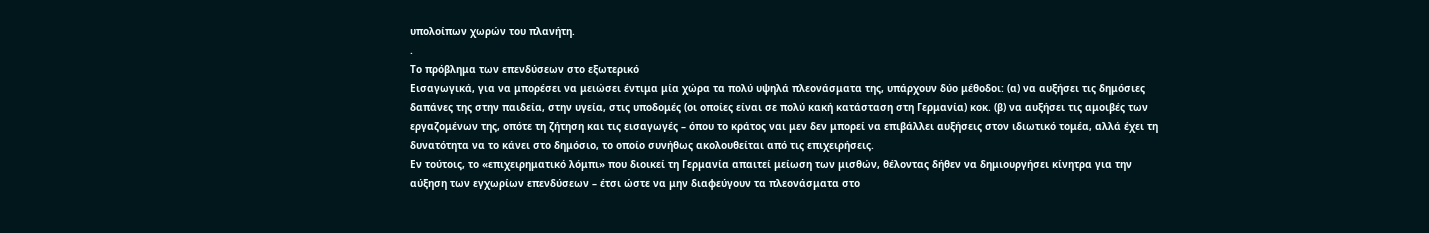υπολοίπων χωρών του πλανήτη.
.
Το πρόβλημα των επενδύσεων στο εξωτερικό
Εισαγωγικά, για να μπορέσει να μειώσει έντιμα μία χώρα τα πολύ υψηλά πλεονάσματα της, υπάρχουν δύο μέθοδοι: (α) να αυξήσει τις δημόσιες δαπάνες της στην παιδεία, στην υγεία, στις υποδομές (οι οποίες είναι σε πολύ κακή κατάσταση στη Γερμανία) κοκ. (β) να αυξήσει τις αμοιβές των εργαζομένων της, οπότε τη ζήτηση και τις εισαγωγές – όπου το κράτος ναι μεν δεν μπορεί να επιβάλλει αυξήσεις στον ιδιωτικό τομέα, αλλά έχει τη δυνατότητα να το κάνει στο δημόσιο, το οποίο συνήθως ακολουθείται από τις επιχειρήσεις.
Εν τούτοις, το «επιχειρηματικό λόμπι» που διοικεί τη Γερμανία απαιτεί μείωση των μισθών, θέλοντας δήθεν να δημιουργήσει κίνητρα για την αύξηση των εγχωρίων επενδύσεων – έτσι ώστε να μην διαφεύγουν τα πλεονάσματα στο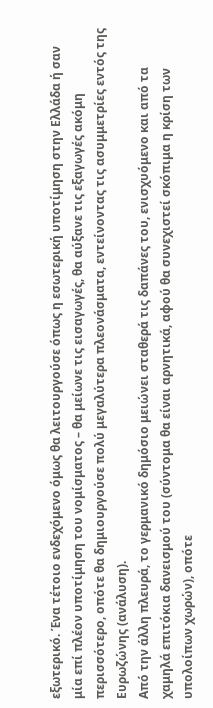εξωτερικό. Ένα τέτοιο ενδεχόμενο όμως θα λειτουργούσε όπως η εσωτερική υποτίμηση στην Ελλάδα ή σαν μία επί πλέον υποτίμηση του νομίσματος – θα μείωνε τις εισαγωγές, θα αύξανε τις εξαγωγές ακόμη περισσότερο, οπότε θα δημιουργούσε πολύ μεγαλύτερα πλεονάσματα, εντείνοντας τις ασυμμετρίες εντός της Ευρωζώνης (ανάλυση).
Από την άλλη πλευρά, το γερμανικό δημόσιο μειώνει σταθερά τις δαπάνες του, ενισχυόμενο και από τα χαμηλά επιτόκια δανεισμού του (σύντομα θα είναι αρνητικά, αφού θα συνεχιστεί σκόπιμα η κρίση των υπολοίπων χωρών), οπότε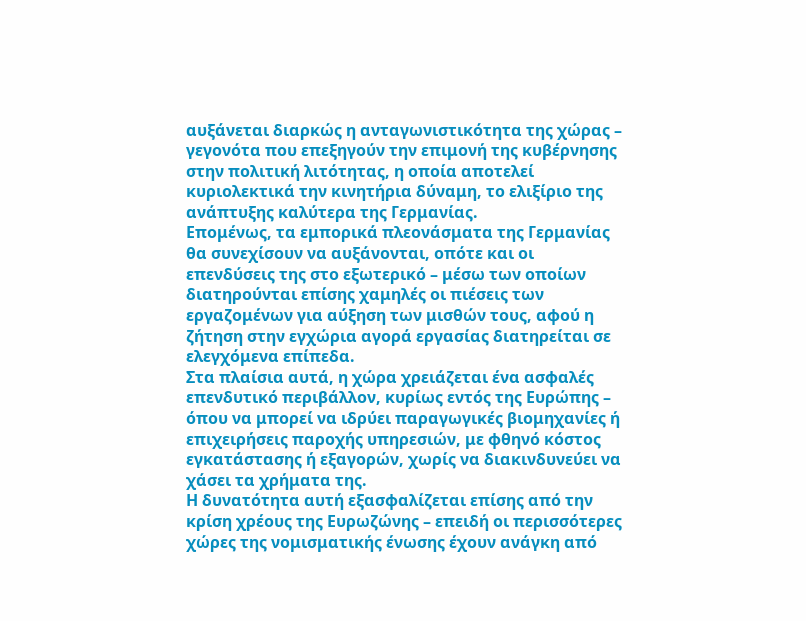αυξάνεται διαρκώς η ανταγωνιστικότητα της χώρας – γεγονότα που επεξηγούν την επιμονή της κυβέρνησης στην πολιτική λιτότητας, η οποία αποτελεί κυριολεκτικά την κινητήρια δύναμη, το ελιξίριο της ανάπτυξης καλύτερα της Γερμανίας.
Επομένως, τα εμπορικά πλεονάσματα της Γερμανίας θα συνεχίσουν να αυξάνονται, οπότε και οι επενδύσεις της στο εξωτερικό – μέσω των οποίων διατηρούνται επίσης χαμηλές οι πιέσεις των εργαζομένων για αύξηση των μισθών τους, αφού η ζήτηση στην εγχώρια αγορά εργασίας διατηρείται σε ελεγχόμενα επίπεδα.
Στα πλαίσια αυτά, η χώρα χρειάζεται ένα ασφαλές επενδυτικό περιβάλλον, κυρίως εντός της Ευρώπης – όπου να μπορεί να ιδρύει παραγωγικές βιομηχανίες ή επιχειρήσεις παροχής υπηρεσιών, με φθηνό κόστος εγκατάστασης ή εξαγορών, χωρίς να διακινδυνεύει να χάσει τα χρήματα της.
Η δυνατότητα αυτή εξασφαλίζεται επίσης από την κρίση χρέους της Ευρωζώνης – επειδή οι περισσότερες χώρες της νομισματικής ένωσης έχουν ανάγκη από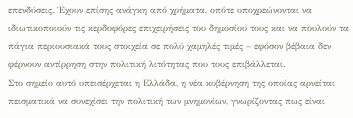επενδύσεις. Έχουν επίσης ανάγκη από χρήματα, οπότε υποχρεώνονται να ιδιωτικοποιούν τις κερδοφόρες επιχειρήσεις του δημοσίου τους και να πουλούν τα πάγια περιουσιακά τους στοιχεία σε πολύ χαμηλές τιμές – εφόσον βέβαια δεν φέρνουν αντίρρηση στην πολιτική λιτότητας που τους επιβάλλεται.
Στο σημείο αυτό υπεισέρχεται η Ελλάδα, η νέα κυβέρνηση της οποίας αρνείται πεισματικά να συνεχίσει την πολιτική των μνημονίων, γνωρίζοντας πως είναι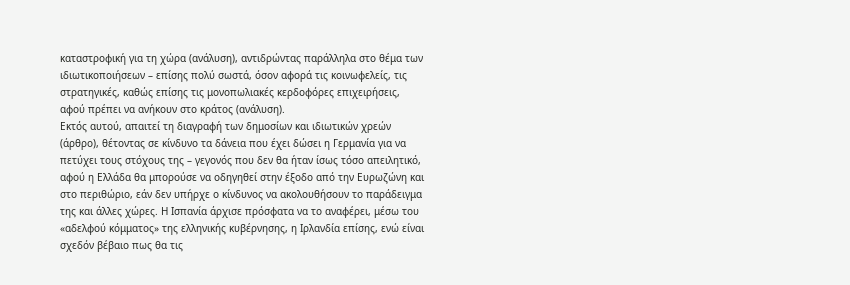καταστροφική για τη χώρα (ανάλυση), αντιδρώντας παράλληλα στο θέμα των ιδιωτικοποιήσεων – επίσης πολύ σωστά, όσον αφορά τις κοινωφελείς, τις στρατηγικές, καθώς επίσης τις μονοπωλιακές κερδοφόρες επιχειρήσεις, αφού πρέπει να ανήκουν στο κράτος (ανάλυση).
Εκτός αυτού, απαιτεί τη διαγραφή των δημοσίων και ιδιωτικών χρεών (άρθρο), θέτοντας σε κίνδυνο τα δάνεια που έχει δώσει η Γερμανία για να πετύχει τους στόχους της – γεγονός που δεν θα ήταν ίσως τόσο απειλητικό, αφού η Ελλάδα θα μπορούσε να οδηγηθεί στην έξοδο από την Ευρωζώνη και στο περιθώριο, εάν δεν υπήρχε ο κίνδυνος να ακολουθήσουν το παράδειγμα της και άλλες χώρες. Η Ισπανία άρχισε πρόσφατα να το αναφέρει, μέσω του «αδελφού κόμματος» της ελληνικής κυβέρνησης, η Ιρλανδία επίσης, ενώ είναι σχεδόν βέβαιο πως θα τις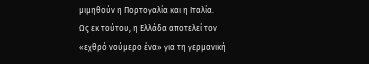μιμηθούν η Πορτογαλία και η Ιταλία.
Ως εκ τούτου, η Ελλάδα αποτελεί τον «εχθρό νούμερο ένα» για τη γερμανική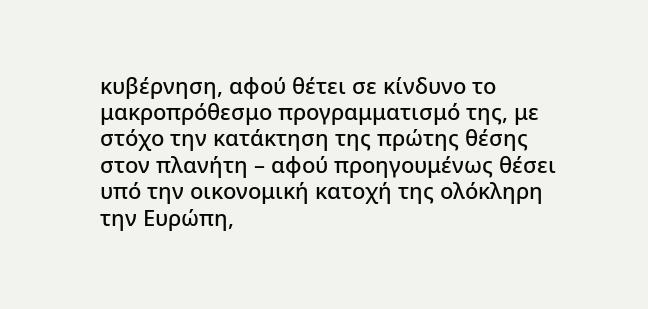κυβέρνηση, αφού θέτει σε κίνδυνο το μακροπρόθεσμο προγραμματισμό της, με στόχο την κατάκτηση της πρώτης θέσης στον πλανήτη – αφού προηγουμένως θέσει υπό την οικονομική κατοχή της ολόκληρη την Ευρώπη,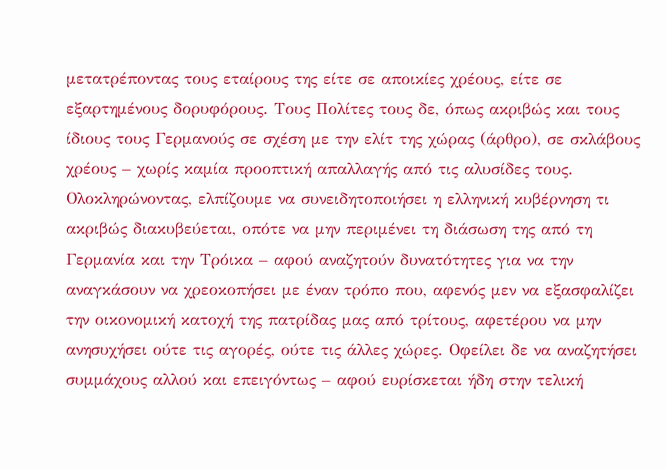μετατρέποντας τους εταίρους της είτε σε αποικίες χρέους, είτε σε εξαρτημένους δορυφόρους. Τους Πολίτες τους δε, όπως ακριβώς και τους ίδιους τους Γερμανούς σε σχέση με την ελίτ της χώρας (άρθρο), σε σκλάβους χρέους – χωρίς καμία προοπτική απαλλαγής από τις αλυσίδες τους.
Ολοκληρώνοντας, ελπίζουμε να συνειδητοποιήσει η ελληνική κυβέρνηση τι ακριβώς διακυβεύεται, οπότε να μην περιμένει τη διάσωση της από τη Γερμανία και την Τρόικα – αφού αναζητούν δυνατότητες για να την αναγκάσουν να χρεοκοπήσει με έναν τρόπο που, αφενός μεν να εξασφαλίζει την οικονομική κατοχή της πατρίδας μας από τρίτους, αφετέρου να μην ανησυχήσει ούτε τις αγορές, ούτε τις άλλες χώρες. Οφείλει δε να αναζητήσει συμμάχους αλλού και επειγόντως – αφού ευρίσκεται ήδη στην τελική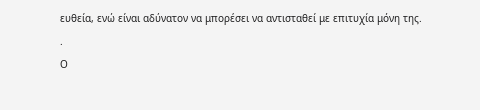ευθεία, ενώ είναι αδύνατον να μπορέσει να αντισταθεί με επιτυχία μόνη της.
.
Ο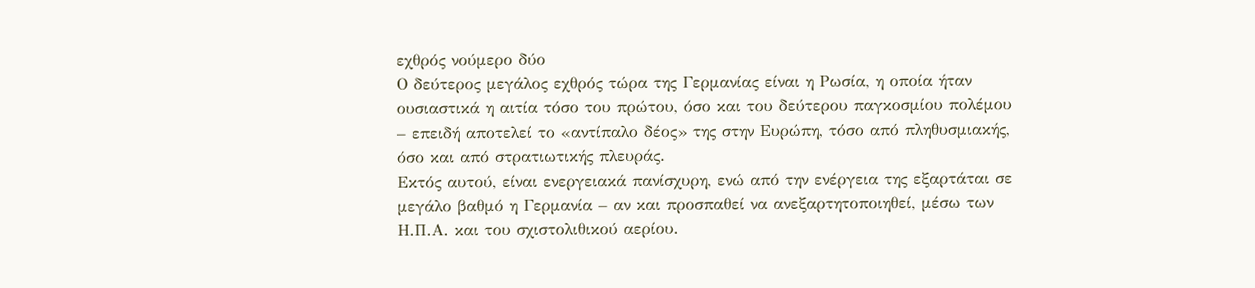εχθρός νούμερο δύο
Ο δεύτερος μεγάλος εχθρός τώρα της Γερμανίας είναι η Ρωσία, η οποία ήταν ουσιαστικά η αιτία τόσο του πρώτου, όσο και του δεύτερου παγκοσμίου πολέμου – επειδή αποτελεί το «αντίπαλο δέος» της στην Ευρώπη, τόσο από πληθυσμιακής, όσο και από στρατιωτικής πλευράς.
Εκτός αυτού, είναι ενεργειακά πανίσχυρη, ενώ από την ενέργεια της εξαρτάται σε μεγάλο βαθμό η Γερμανία – αν και προσπαθεί να ανεξαρτητοποιηθεί, μέσω των Η.Π.Α. και του σχιστολιθικού αερίου.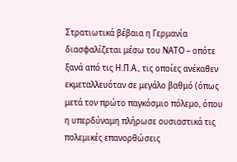Στρατιωτικά βέβαια η Γερμανία διασφαλίζεται μέσω του ΝΑΤΟ – οπότε ξανά από τις Η.Π.Α., τις οποίες ανέκαθεν εκμεταλλευόταν σε μεγάλο βαθμό (όπως μετά τον πρώτο παγκόσμιο πόλεμο, όπου η υπερδύναμη πλήρωσε ουσιαστικά τις πολεμικές επανορθώσεις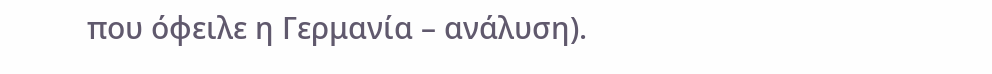που όφειλε η Γερμανία – ανάλυση).